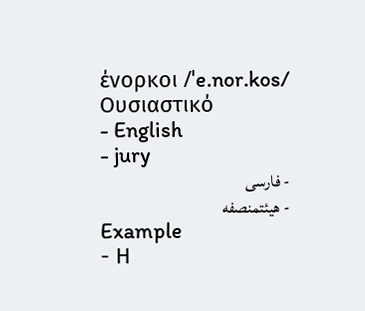ένορκοι /ˈe.nor.kos/ Ουσιαστικό
- English
- jury
- فارسی
- هیئتمنصفه
Example
- Η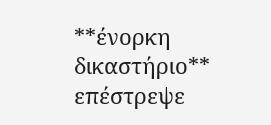**ένορκη δικαστήριο** επέστρεψε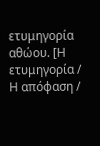ετυμηγορία αθώου. [Η ετυμηγορία / Η απόφαση /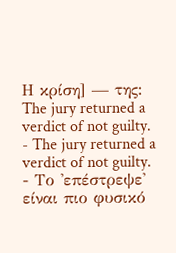Η κρίση] — της: The jury returned a verdict of not guilty.
- The jury returned a verdict of not guilty.
- Το 'επέστρεψε' είναι πιο φυσικό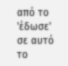από το 'έδωσε' σε αυτό το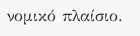νομικό πλαίσιο.